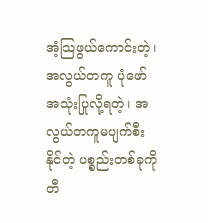အံ့သြဖွယ်ကောင်းတဲ့၊ အလွယ်တကူ ပုံဖော် အသုံးပြုလို့ရတဲ့၊ အလွယ်တကူမပျက်စီးနိုင်တဲ့ ပစ္စည်းတစ်ခုကို တီ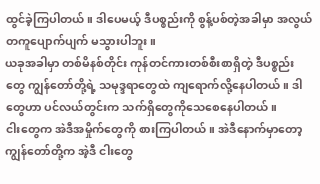ထွင်ခဲ့ကြပါတယ်။ ဒါပေမယ့် ဒီပစ္စည်းကို စွန့်ပစ်တဲ့အခါမှာ အလွယ်တကူပျောက်ပျက် မသွားပါဘူး။
ယခုအခါမှာ တစ်မိနစ်တိုင်း ကုန်တင်ကားတစ်စီးစာရှိတဲ့ ဒီပစ္စည်းတွေ ကျွန်တော်တို့ရဲ့ သမုဒ္ဒရာတွေထဲ ကျရောက်လို့နေပါတယ်။ ဒါတွေဟာ ပင်လယ်တွင်းက သက်ရှိတွေကိုသေစေနေပါတယ်။
ငါးတွေက အဲဒီအမှိုက်တွေကို စားကြပါတယ်။ အဲဒီနောက်မှာတော့ ကျွန်တော်တို့က အဲ့ဒီ ငါးတွေ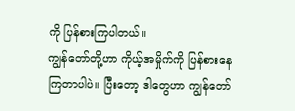ကို ပြန်စားကြပါတယ်။
ကျွန်တော်တို့ဟာ ကိုယ့်အမှိုက်ကို ပြန်စားနေကြတာပါပဲ။ ပြီးတော့ ဒါတွေဟာ ကျွန်တော်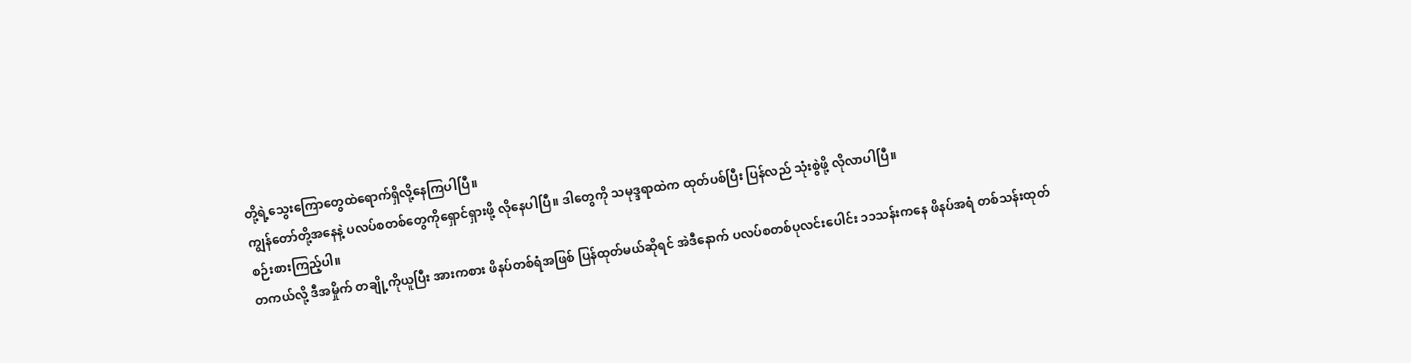တို့ရဲ့သွေးကြောတွေထဲရောက်ရှိလို့နေကြပါပြီ။
ကျွန်တော်တို့အနေနဲ့ ပလပ်စတစ်တွေကိုရှောင်ရှားဖို့ လိုနေပါပြီ။ ဒါတွေကို သမုဒ္ဒရာထဲက ထုတ်ပစ်ပြီး ပြန်လည် သုံးစွဲဖို့ လိုလာပါပြီ။
စဉ်းစားကြည့်ပါ။
တကယ်လို့ ဒီအမှိုက် တချို့ကိုယူပြီး အားကစား ဖိနပ်တစ်ရံအဖြစ် ပြန်ထုတ်မယ်ဆိုရင် အဲဒီနောက် ပလပ်စတစ်ပုလင်းပေါင်း ၁၁သန်းကနေ ဖိနပ်အရံ တစ်သန်းထုတ်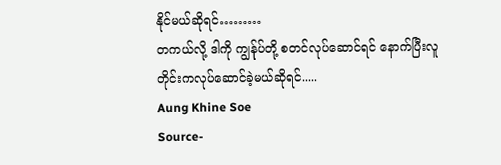နိုင်မယ်ဆိုရင်………
တကယ်လို့ ဒါကို ကျွန်ုပ်တို့ စတင်လုပ်ဆောင်ရင် နောက်ပြီးလူတိုင်းကလုပ်ဆောင်ခဲ့မယ်ဆိုရင်.....
Aung Khine Soe
Source-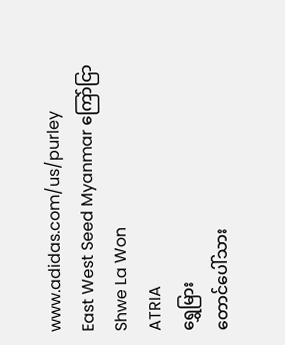www.adidas.com/us/purley
East West Seed Myanmar ကြော်ငြာ
Shwe La Won
ATRIA
ရွှေမြား
တောင်ပေါ်သား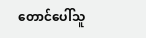တောင်ပေါ်သူ